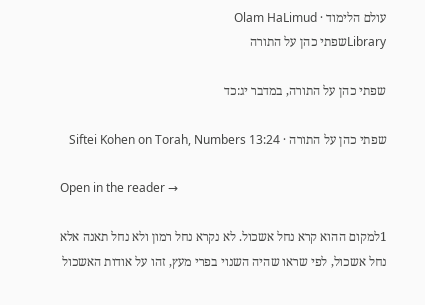עולם הלימוד · Olam HaLimud
Libraryשפתי כהן על התורה

שפתי כהן על התורה, במדבר יג:כד

שפתי כהן על התורה · Siftei Kohen on Torah, Numbers 13:24

Open in the reader →

1למקום ההוא קרא נחל אשכול. לא נקרא נחל רמון ולא נחל תאנה אלא נחל אשכול, לפי שראו שהיה השנוי בפרי מעץ, זהו על אודות האשכול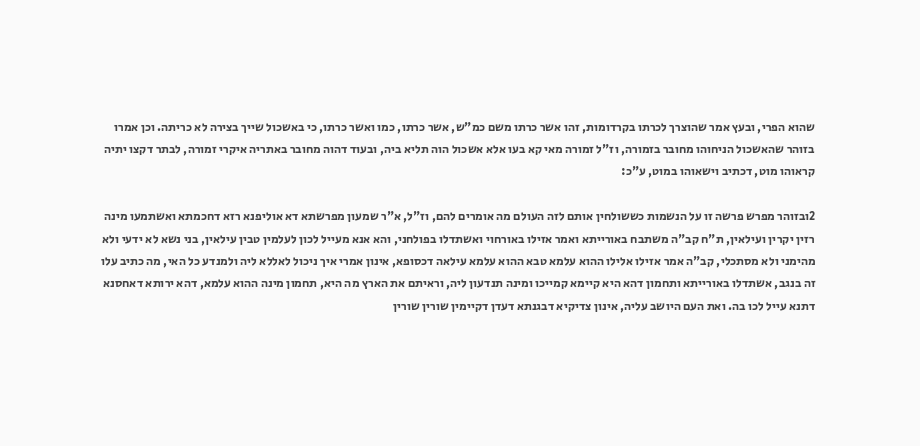שהוא הפרי, ובעץ אמר שהוצרך לכרתו בקרדומות, זהו אשר כרתו משם כמ"ש, אשר כרתו, כמו ואשר כרתו, כי באשכול שייך בצירה לא כריתה. וכן אמרו בזוהר שהאשכול הניחוהו מחובר בזמורה, וז"ל זמורה מאי קא בעו אלא אשכול הוה תליא ביה, ובעוד דהוה מחובר באתריה איקרי זמורה, לבתר דקצו יתיה קראוהו מוט, דכתיב וישאוהו במוט, ע"כ:

2ובזוהר מפרש פרשה זו על הנשמות כששולחין אותם לזה העולם מה אומרים להם, וז"ל, א"ר שמעון מפרשתא דא אוליפנא רזא דחכמתא ואשתמעו מינה רזין יקרין ועילאין, ת"ח קב"ה משתבח באורייתא ואמר אזילו באורחוי ואשתדלו בפולחני, והא אנא מעייל לכון לעלמין טבין עילאין, בני נשא לא ידעי ולא מהימני ולא מסתכלי, קב"ה אמר אזילו אלילו ההוא עלמא טבא ההוא עלמא עילאה דכסופא, אינון אמרי איך ניכול לאללא ליה ולמנדע כל האי, מה כתיב עלו זה בנגב, אשתדלו באורייתא ותחמון דהא היא קיימא קמייכו ומינה תנדעון ליה, וראיתם את הארץ מה היא, תחמון מינה ההוא עלמא, דהא ירותא דאחסנא דתנא עייל לכו בה. ואת העם היושב עליה, אינון צדיקיא דבגנתא דעדן דקיימין שורין שורין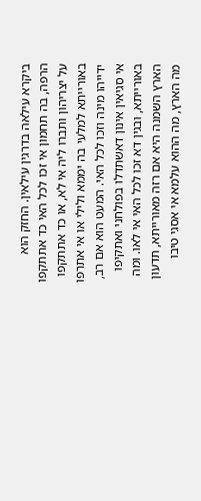ביקרא עילאה בדרגין עילאין. החזק הוא הרפה, בה תחמון אי זכו לכל האי כד אתתקפו על יצריהון ותברו ליה אי לא, או כד אתתקפו באורייתא למלעי בה יממא ולילי או אי אתרפו ידייהו מינה וזכו לכל האי. המעט הוא אם רב, אי סגיאין אינון דאשתדלו בפולחני ואתקיפו באורייתא, ובגין דא זכו לכל האי אי לאו. ומה הארץ השמנה היא אם רזה מאורייתא, תדעון מה הארץ, מה ההוא עלמא אי אסגי טיבו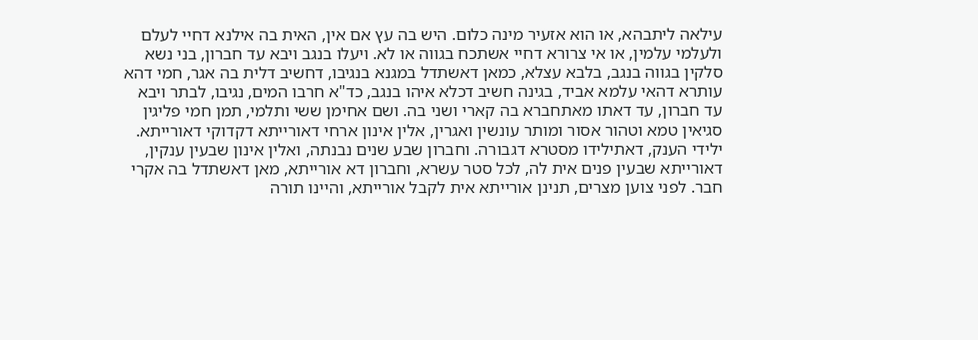עילאה ליתבהא, או הוא אזעיר מינה כלום. היש בה עץ אם אין, האית בה אילנא דחיי לעלם ולעלמי עלמין, או אי צרורא דחיי אשתכח בגווה או לא. ויעלו בנגב ויבא עד חברון, בני נשא סלקין בגווה בנגב, בלבא עצלא, כמאן דאשתדל במגנא בנגיבו, דחשיב דלית בה אגר, חמי דהא עותרא דהאי עלמא אביד, בגינה חשיב דכלא איהו בנגב, כד"א חרבו המים, נגיבו, לבתר ויבא עד חברון, עד דאתו מאתחברא בה קארי ושני בה. ושם אחימן ששי ותלמי, תמן חמי פליגין סגיאין טמא וטהור אסור ומותר עונשין ואגרין, אלין אינון ארחי דאורייתא דקדוקי דאורייתא. ילידי הענק, דאתילידו מסטרא דגבורה. וחברון שבע שנים נבנתה, ואלין אינון שבעין ענקין, דאורייתא שבעין פנים אית לה, לכל סטר עשרא, וחברון דא אורייתא, מאן דאשתדל בה אקרי חבר. לפני צוען מצרים, תנינן אורייתא אית לקבל אורייתא, והיינו תורה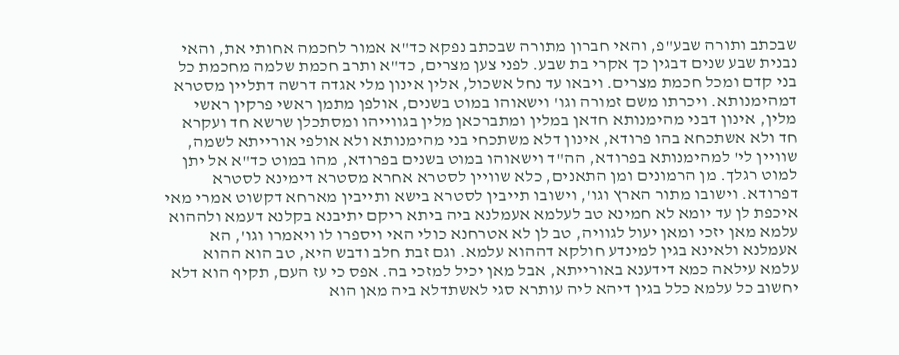שבכתב ותורה שבע"פ, והאי חברון מתורה שבכתב נפקא כד"א אמור לחכמה אחותי את, והאי נבנית שבע שנים דבגין כך אקרי בת שבע. לפני צען מצרים, כד"א ותרב חכמת שלמה מחכמת כל בני קדם ומכל חכמת מצרים. ויבאו עד נחל אשכול, אלין אינון מלי אגדה דרשה דתליין מסטרא דמהימנותא. ויכרתו משם זמורה וגו' וישאוהו במוט בשנים, אולפן מתמן ראשי פרקין ראשי מלין, אינון דבני מהימנותא חדאן במלין ומתברכאן מלין בגווייהו ומסתכלן שרשא חד ועקרא חד ולא אשתכחא בהו פרודא, אינון דלא משתכחי בני מהימנותא ולא אולפי אורייתא לשמה, שוויין לי' למהימנותא בפרודא, הה"ד וישאוהו במוט בשנים בפרודא, מהו במוט כד"א אל יתן למוט רגלך. מן הרמונים ומן התאנים, כלא שוויין לסטרא אחרא מסטרא דימינא לסטרא דפרודא. וישובו מתור הארץ וגו', וישובו תייבין לסטרא בישא ותייבין מארחא דקשוט אמרי מאי איכפת לן עד יומא לא חמינא טב לעלמא אעמלנא ביה ביתא ריקם יתיבנא בקלנא דעמא ולההוא עלמא מאן יזכי ומאן יעול לגוויה, טב לן לא אטרחנא כולי האי ויספרו לו ויאמרו וגו', הא אעמלנא ולאינא בגין למינדע חולקא דההוא עלמא. וגם זבת חלב ודבש היא, טב הוא ההוא עלמא עילאה כמא דידענא באורייתא, אבל מאן יכיל למזכי בה. אפס כי עז העם, תקיף הוא דלא יחשוב כל עלמא כלל בגין דיהא ליה עותרא סגי לאשתדלא ביה מאן הוא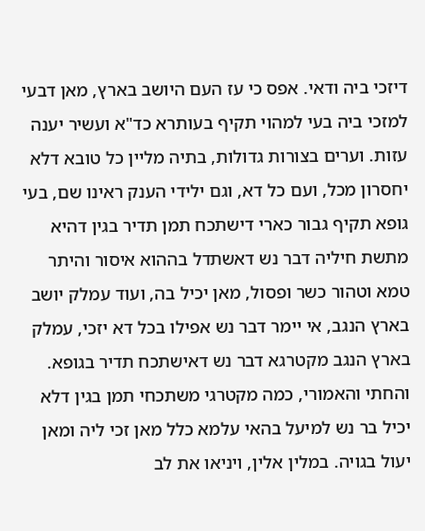דיזכי ביה ודאי. אפס כי עז העם היושב בארץ, מאן דבעי למזכי ביה בעי למהוי תקיף בעותרא כד"א ועשיר יענה עזות. וערים בצורות גדולות, בתיה מליין כל טובא דלא יחסרון מכל, ועם כל דא, וגם ילידי הענק ראינו שם, בעי גופא תקיף גבור כארי דישתכח תמן תדיר בגין דהיא מתשת חיליה דבר נש דאשתדל בההוא איסור והיתר טמא וטהור כשר ופסול, מאן יכיל בה, ועוד עמלק יושב בארץ הנגב, אי יימר דבר נש אפילו בכל דא יזכי, עמלק בארץ הנגב מקטרגא דבר נש דאישתכח תדיר בגופא. והחתי והאמורי, כמה מקטרגי משתכחי תמן בגין דלא יכיל בר נש למיעל בהאי עלמא כלל מאן זכי ליה ומאן יעול בגויה. במלין אלין, ויניאו את לב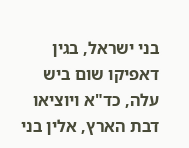בני ישראל, בגין דאפיקו שום ביש עלה, כד"א ויוציאו דבת הארץ, אלין בני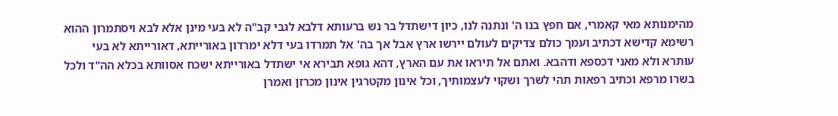מהימנותא מאי קאמרי, אם חפץ בנו ה' ונתנה לנו, כיון דישתדל בר נש ברעותא דלבא לגבי קב"ה לא בעי מינן אלא לבא ויסתמרון ההוא רשימא קדישא דכתיב ועמך כולם צדיקים לעולם יירשו ארץ אבל אך בה' אל תמרדו בעי דלא ימרדון באורייתא, דאורייתא לא בעי עותרא ולא מאני דכספא ודהבא. ואתם אל תיראו את עם הארץ, דהא גופא תבירא אי ישתדל באורייתא ישכח אסוותא בכלא הה"ד ולכל בשרו מרפא וכתיב רפאות תהי לשרך ושקוי לעצמותיך, וכל אינון מקטרגין אינון מכרזן ואמרן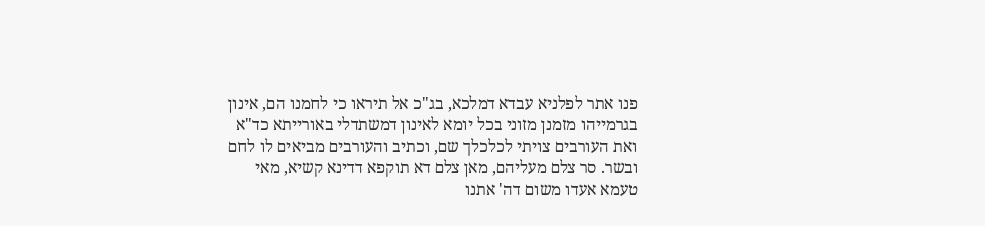פנו אתר לפלניא עבדא דמלכא, בג"כ אל תיראו כי לחמנו הם, אינון בגרמייהו מזמנן מזוני בכל יומא לאינון דמשתדלי באורייתא כד"א ואת העורבים צויתי לכלכלך שם, וכתיב והעורבים מביאים לו לחם ובשר. סר צלם מעליהם, מאן צלם דא תוקפא דדינא קשיא, מאי טעמא אעדו משום דה' אתנו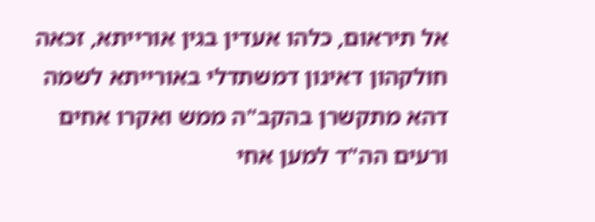אל תיראום, כלהו אעדין בגין אורייתא, זכאה חולקהון דאינון דמשתדלי באורייתא לשמה דהא מתקשרן בהקב"ה ממש ואקרו אחים ורעים הה"ד למען אחי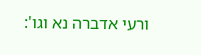ורעי אדברה נא וגו':